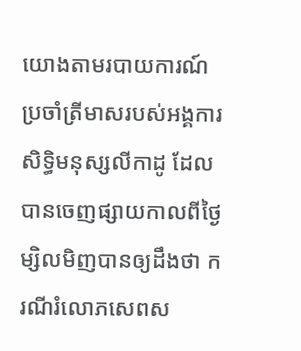យោងតាមរបាយការណ៍ប្រចាំត្រីមាសរបស់អង្គការសិទ្ធិមនុស្សលីកាដូ ដែលបានចេញផ្សាយកាលពីថ្ងៃម្សិលមិញបានឲ្យដឹងថា ករណីរំលោភសេពស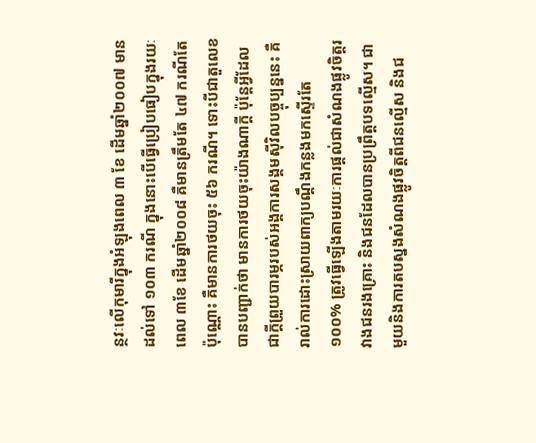ន្ថវៈលើកុមារីក្នុងអំឡុងពេល ៣ ខែ ដើមឆ្នាំ២០០៧ មានដល់ទៅ ១០៣ ករណី ក្នុងនោះបើធ្វើប្រៀបធៀបក្នុងរយៈពេល ៣ខែ ដើមឆ្នាំ២០០៨ គឺមានត្រឹមតែ ៤៧ ករណីតែប៉ុណ្ណោះ គឺមានការថយចុះ ៥៦ ករណី។ ទោះបីជាតួលេខបានបញ្ជាក់ថា មានការថយចុះយ៉ាងណាក្ដី ប៉ុន្តែអ្វីដែលជាក្ដីព្រួយបារម្ភរបស់អង្គការសង្គមស៊ីវិលបច្ចុប្បន្ននេះ គឺរាល់ការដោះស្រាយពាក្យបណ្ដឹងកន្លងមកស្ទើរតែ ១០០% ត្រូវធ្វើឡើងតាមរយៈការផ្ដល់ជាសំណងផ្លូវចិត្តរវាងជនរងគ្រោះ និងជនដែលបានប្រព្រឹត្តបទល្មើស។ ជាមួយនិងការតបស្នងសំណងផ្លូវចិត្តពីជនល្មើស និងជ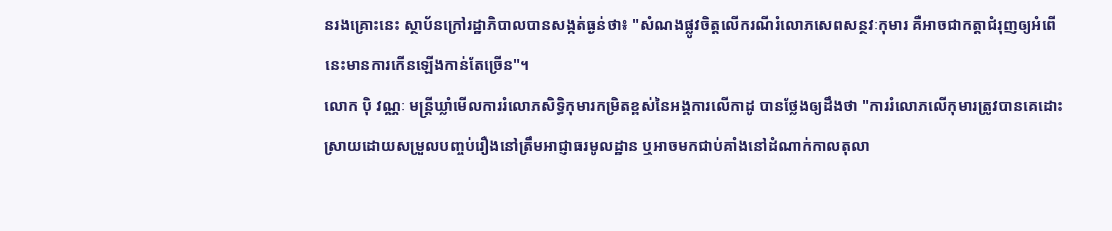នរងគ្រោះនេះ ស្ថាប័នក្រៅរដ្ឋាភិបាលបានសង្កត់ធ្ងន់ថា៖ "សំណងផ្លូវចិត្តលើករណីរំលោភសេពសន្ថវៈកុមារ គឺអាចជាកត្តាជំរុញឲ្យអំពើនេះមានការកើនឡើងកាន់តែច្រើន"។
លោក ប៉ិ វណ្ណៈ មន្ត្រីឃ្លាំមើលការរំលោភសិទ្ធិកុមារកម្រិតខ្ពស់នៃអង្គការលើកាដូ បានថ្លែងឲ្យដឹងថា "ការរំលោភលើកុមារត្រូវបានគេដោះស្រាយដោយសម្រួលបញ្ចប់រឿងនៅត្រឹមអាជ្ញាធរមូលដ្ឋាន ឬអាចមកជាប់គាំងនៅដំណាក់កាលតុលា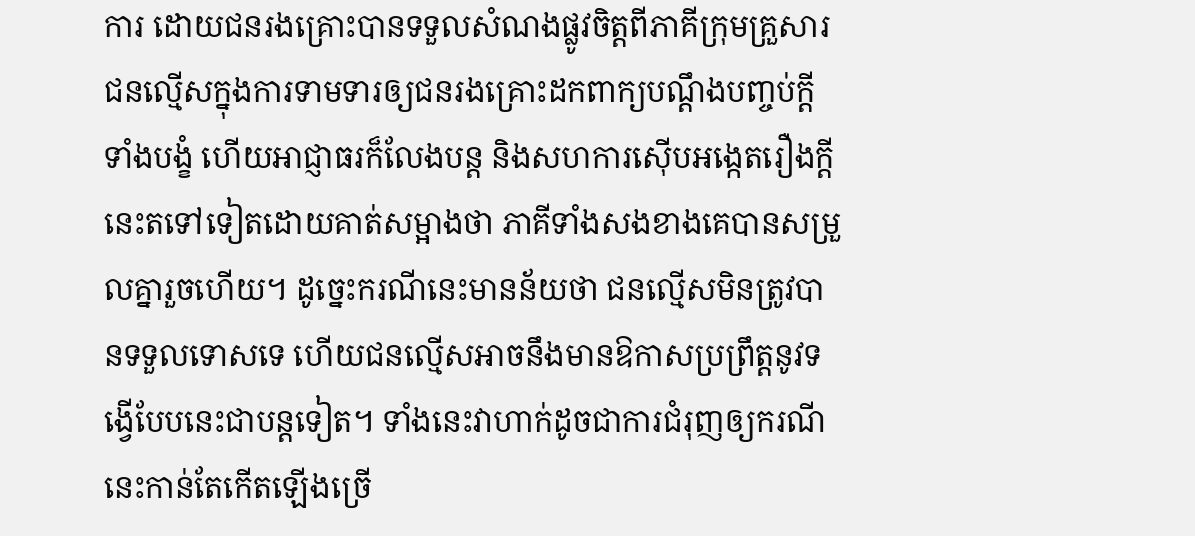ការ ដោយជនរងគ្រោះបានទទួលសំណងផ្លូវចិត្តពីភាគីក្រុមគ្រួសារជនល្មើសក្នុងការទាមទារឲ្យជនរងគ្រោះដកពាក្យបណ្ដឹងបញ្ចប់ក្ដីទាំងបង្ខំ ហើយអាជ្ញាធរក៏លែងបន្ត និងសហការស៊ើបអង្កេតរឿងក្ដីនេះតទៅទៀតដោយគាត់សម្អាងថា ភាគីទាំងសងខាងគេបានសម្រួលគ្នារួចហើយ។ ដូច្នេះករណីនេះមានន័យថា ជនល្មើសមិនត្រូវបានទទួលទោសទេ ហើយជនល្មើសអាចនឹងមានឱកាសប្រព្រឹត្តនូវទង្វើបែបនេះជាបន្តទៀត។ ទាំងនេះវាហាក់ដូចជាការជំរុញឲ្យករណីនេះកាន់តែកើតឡើងច្រើ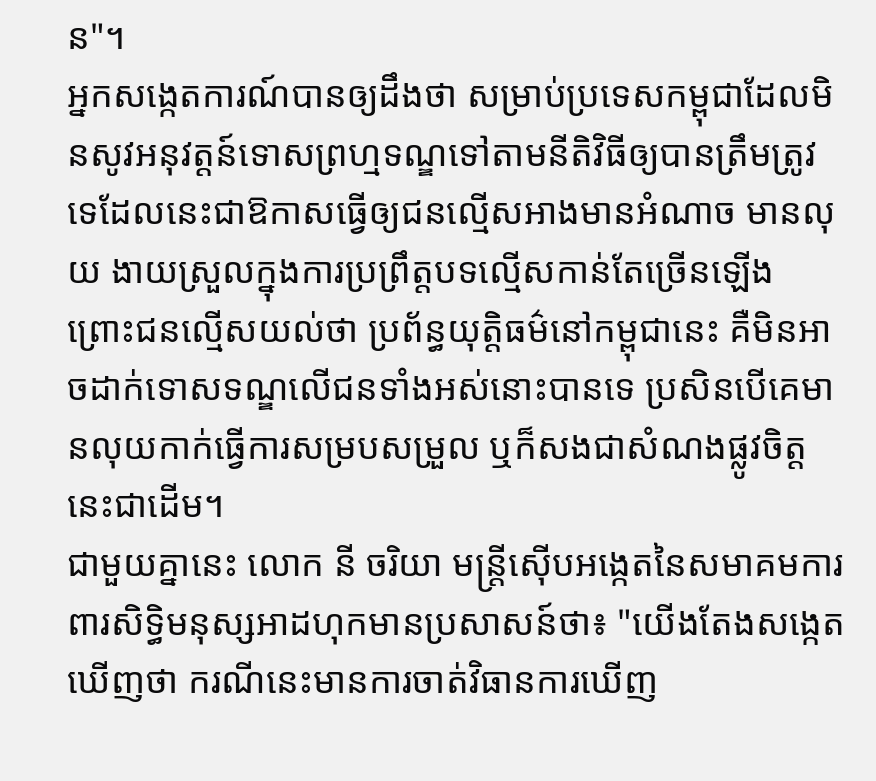ន"។
អ្នកសង្កេតការណ៍បានឲ្យដឹងថា សម្រាប់ប្រទេសកម្ពុជាដែលមិនសូវអនុវត្តន៍ទោសព្រហ្មទណ្ឌទៅតាមនីតិវិធីឲ្យបានត្រឹមត្រូវទេដែលនេះជាឱកាសធ្វើឲ្យជនល្មើសអាងមានអំណាច មានលុយ ងាយស្រួលក្នុងការប្រព្រឹត្តបទល្មើសកាន់តែច្រើនឡើង ព្រោះជនល្មើសយល់ថា ប្រព័ន្ធយុត្តិធម៌នៅកម្ពុជានេះ គឺមិនអាចដាក់ទោសទណ្ឌលើជនទាំងអស់នោះបានទេ ប្រសិនបើគេមានលុយកាក់ធ្វើការសម្របសម្រួល ឬក៏សងជាសំណងផ្លូវចិត្តនេះជាដើម។
ជាមួយគ្នានេះ លោក នី ចរិយា មន្ត្រីស៊ើបអង្កេតនៃសមាគមការពារសិទ្ធិមនុស្សអាដហុកមានប្រសាសន៍ថា៖ "យើងតែងសង្កេតឃើញថា ករណីនេះមានការចាត់វិធានការឃើញ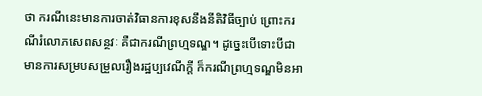ថា ករណីនេះមានការចាត់វិធានការខុសនឹងនីតិវិធីច្បាប់ ព្រោះករណីរំលោភសេពសន្ថវៈ គឺជាករណីព្រហ្មទណ្ឌ។ ដូច្នេះបើទោះបីជាមានការសម្របសម្រួលរឿងរដ្ឋប្បវេណីក្ដី ក៏ករណីព្រហ្មទណ្ឌមិនអា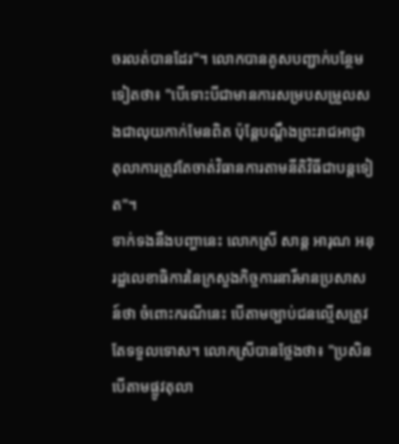ចរលត់បានដែរ"។ លោកបានគូសបញ្ជាក់បន្ថែមទៀតថា៖ "បើទោះបីជាមានការសម្របសម្រួលសងជាលុយកាក់មែនពិត ប៉ុន្តែបណ្ដឹងព្រះរាជអាជ្ញា តុលាការត្រូវតែចាត់វិធានការតាមនីតិវិធីជាបន្តទៀត"។
ទាក់ទងនឹងបញ្ហានេះ លោកស្រី សាន្ត អារុណ អនុរដ្ឋលេខាធិការនៃក្រសួងកិច្ចការនារីមានប្រសាសន៍ថា ចំពោះករណីនេះ បើតាមច្បាប់ជនល្មើសត្រូវតែទទួលទោស។ លោកស្រីបានថ្លែងថា៖ "ប្រសិនបើតាមផ្លូវតុលា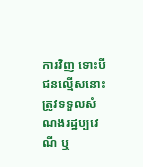ការវិញ ទោះបីជនល្មើសនោះត្រូវទទួលសំណងរដ្ឋប្បវេណី ឬ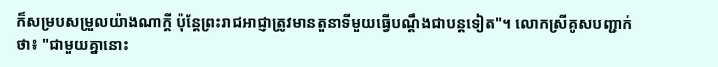ក៏សម្របសម្រួលយ៉ាងណាក្ដី ប៉ុន្តែព្រះរាជអាជ្ញាត្រូវមានតួនាទីមួយធ្វើបណ្ដឹងជាបន្តទៀត"។ លោកស្រីគូសបញ្ជាក់ថា៖ "ជាមួយគ្នានោះ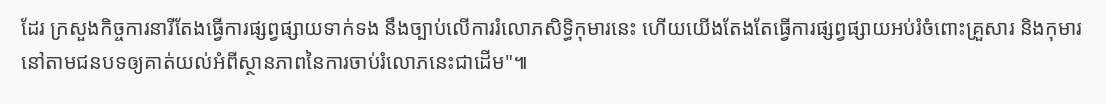ដែរ ក្រសួងកិច្ចការនារីតែងធ្វើការផ្សព្វផ្សាយទាក់ទង នឹងច្បាប់លើការរំលោភសិទ្ធិកុមារនេះ ហើយយើងតែងតែធ្វើការផ្សព្វផ្សាយអប់រំចំពោះគ្រួសារ និងកុមារនៅតាមជនបទឲ្យគាត់យល់អំពីស្ថានភាពនៃការចាប់រំលោភនេះជាដើម"៕